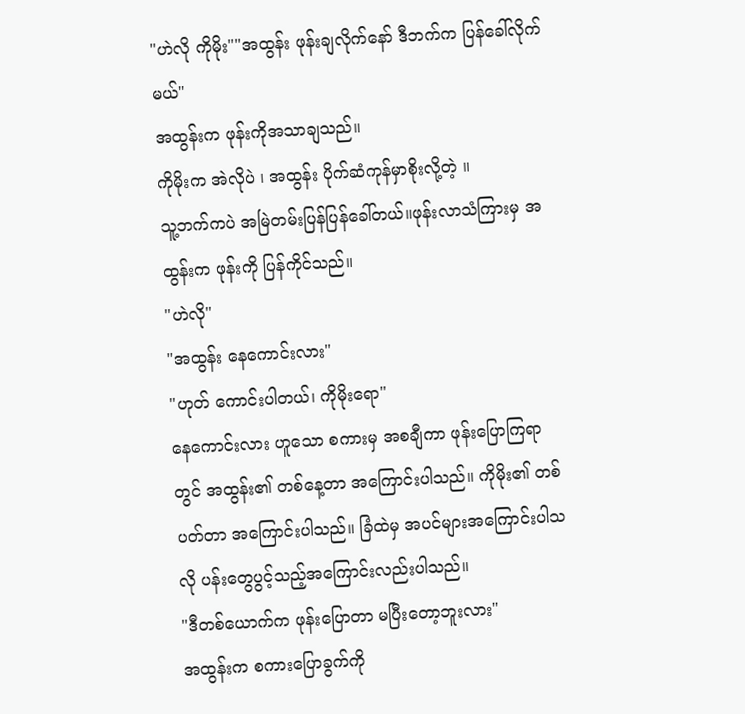"ဟဲလို ကိုမိုး""အထွန်း ဖုန်းချလိုက်နော် ဒီဘက်က ပြန်ခေါ်လိုက်မယ်"
အထွန်းက ဖုန်းကိုအသာချသည်။
ကိုမိုးက အဲလိုပဲ ၊ အထွန်း ပိုက်ဆံကုန်မှာစိုးလို့တဲ့ ။
သူ့ဘက်ကပဲ အမြဲတမ်းပြန်ပြန်ခေါ်တယ်။ဖုန်းလာသံကြားမှ အထွန်းက ဖုန်းကို ပြန်ကိုင်သည်။
"ဟဲလို"
"အထွန်း နေကောင်းလား"
"ဟုတ် ကောင်းပါတယ်၊ ကိုမိုးရော"
နေကောင်းလား ဟူသော စကားမှ အစချီကာ ဖုန်းပြောကြရာတွင် အထွန်း၏ တစ်နေ့တာ အကြောင်းပါသည်။ ကိုမိုး၏ တစ်ပတ်တာ အကြောင်းပါသည်။ ခြံထဲမှ အပင်များအကြောင်းပါသလို ပန်းတွေပွင့်သည့်အကြောင်းလည်းပါသည်။
"ဒီတစ်ယောက်က ဖုန်းပြောတာ မပြီးတော့ဘူးလား"
အထွန်းက စကားပြောခွက်ကို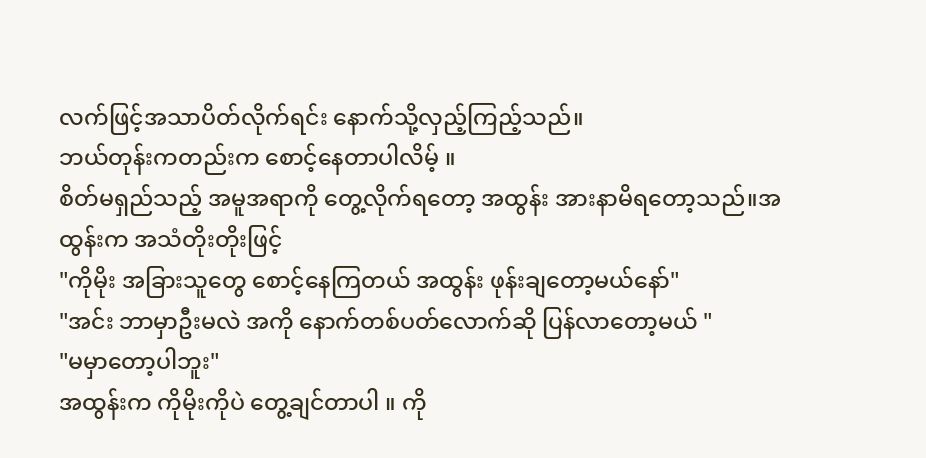လက်ဖြင့်အသာပိတ်လိုက်ရင်း နောက်သို့လှည့်ကြည့်သည်။
ဘယ်တုန်းကတည်းက စောင့်နေတာပါလိမ့် ။
စိတ်မရှည်သည့် အမူအရာကို တွေ့လိုက်ရတော့ အထွန်း အားနာမိရတော့သည်။အထွန်းက အသံတိုးတိုးဖြင့်
"ကိုမိုး အခြားသူတွေ စောင့်နေကြတယ် အထွန်း ဖုန်းချတော့မယ်နော်"
"အင်း ဘာမှာဦးမလဲ အကို နောက်တစ်ပတ်လောက်ဆို ပြန်လာတော့မယ် "
"မမှာတော့ပါဘူး"
အထွန်းက ကိုမိုးကိုပဲ တွေ့ချင်တာပါ ။ ကို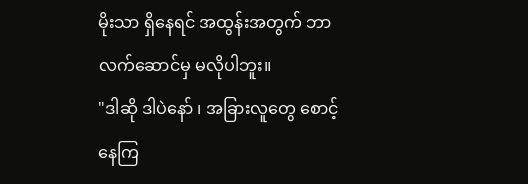မိုးသာ ရှိနေရင် အထွန်းအတွက် ဘာလက်ဆောင်မှ မလိုပါဘူး။
"ဒါဆို ဒါပဲနော် ၊ အခြားလူတွေ စောင့်နေကြ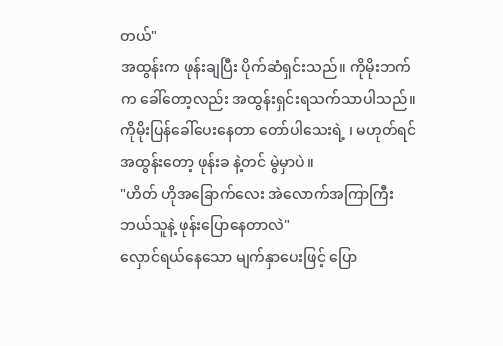တယ်"
အထွန်းက ဖုန်းချပြီး ပိုက်ဆံရှင်းသည်။ ကိုမိုးဘက်က ခေါ်တော့လည်း အထွန်းရှင်းရသက်သာပါသည်။
ကိုမိုးပြန်ခေါ်ပေးနေတာ တော်ပါသေးရဲ့ ၊ မဟုတ်ရင် အထွန်းတော့ ဖုန်းခ နဲ့တင် မွဲမှာပဲ။
"ဟိတ် ဟိုအခြောက်လေး အဲလောက်အကြာကြီး ဘယ်သူနဲ့ ဖုန်းပြောနေတာလဲ"
လှောင်ရယ်နေသော မျက်နှာပေးဖြင့် ပြော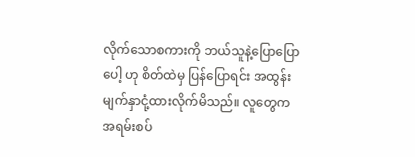လိုက်သောစကားကို ဘယ်သူနဲ့ပြောပြောပေါ့ ဟု စိတ်ထဲမှ ပြန်ပြောရင်း အထွန်း မျက်နှာငုံ့ထားလိုက်မိသည်။ လူတွေက အရမ်းစပ်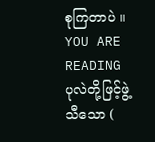စုကြတာပဲ ။
YOU ARE READING
ပုလဲတို့ဖြင့်ဖွဲ့သီသော (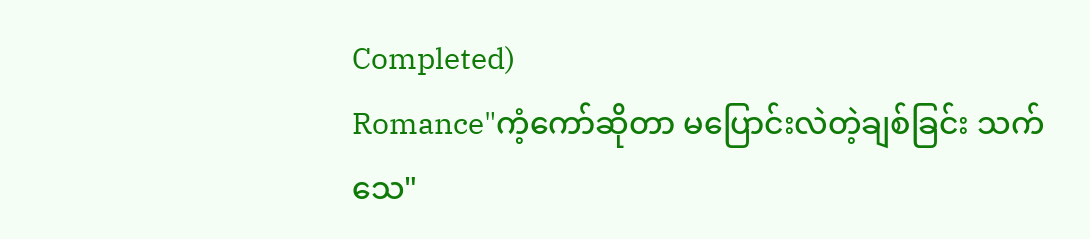Completed)
Romance"ကံ့ကော်ဆိုတာ မပြောင်းလဲတဲ့ချစ်ခြင်း သက်သေ"